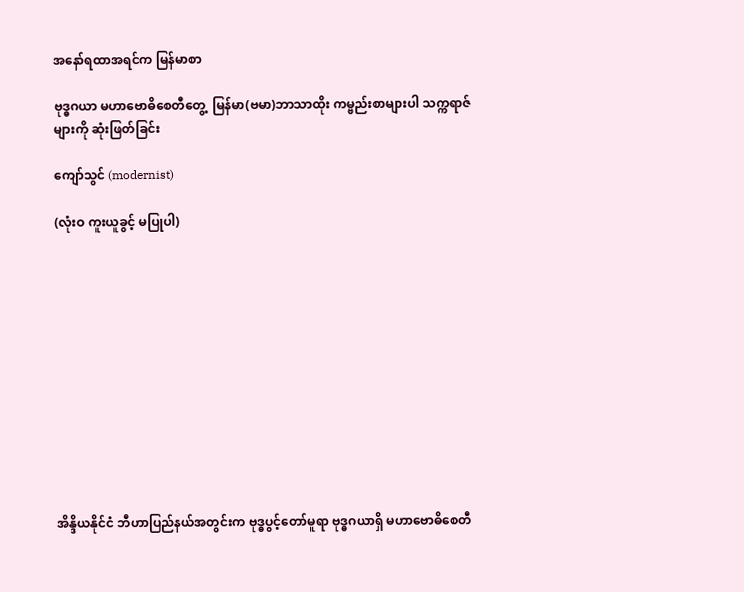အနော်ရထာအရင်က မြန်မာစာ

ဗုဒ္ဓဂယာ မဟာဗောဓိစေတီတွေ့  မြန်မာ(ဗမာ)ဘာသာထိုး ကမ္ဗည်းစာများပါ သက္ကရာဇ်များကို ဆုံးဖြတ်ခြင်း

ကျော်သွင် (modernist)

(လုံးဝ ကူးယူခွင့် မပြုပါ)












အိန္ဒိယနိုင်ငံ ဘီဟာပြည်နယ်အတွင်းက ဗုဒ္ဓပွင့်တော်မူရာ ဗုဒ္ဓဂယာရှိ မဟာဗောဓိစေတီ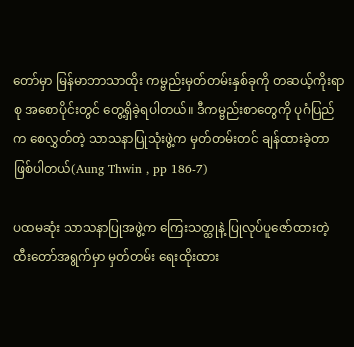တော်မှာ မြန်မာဘာသာထိုး ကမ္ဗည်းမှတ်တမ်းနှစ်ခုကို တဆယ့်ကိုးရာစု အစောပိုင်းတွင် တွေ့ရှိခဲ့ရပါတယ်။ ဒီကမ္ဗည်းစာတွေကို ပုဂံပြည်က စေလွှတ်တဲ့ သာသနာပြုသုံးဖွဲ့က မှတ်တမ်းတင် ချန်ထားခဲ့တာ ဖြစ်ပါတယ်(Aung Thwin , pp 186-7)

ပထမဆုံး သာသနာပြုအဖွဲ့က ကြေးသတ္ထုနဲ့ ပြုလုပ်ပူဇော်ထားတဲ့ ထီးတော်အရွက်မှာ မှတ်တမ်း ရေးထိုးထား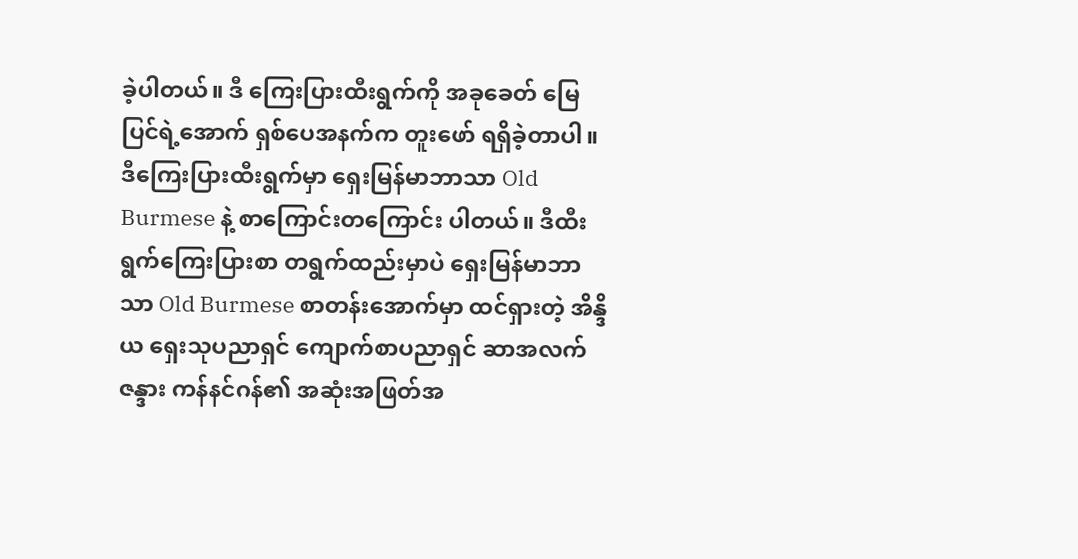ခဲ့ပါတယ်။ ဒီ ကြေးပြားထီးရွက်ကို အခုခေတ် မြေပြင်ရဲ့အောက် ရှစ်ပေအနက်က တူးဖော် ရရှိခဲ့တာပါ။ ဒီကြေးပြားထီးရွက်မှာ ရှေးမြန်မာဘာသာ Old Burmese နဲ့ စာကြောင်းတကြောင်း ပါတယ်။ ဒီထီးရွက်ကြေးပြားစာ တရွက်ထည်းမှာပဲ ရှေးမြန်မာဘာသာ Old Burmese စာတန်းအောက်မှာ ထင်ရှားတဲ့ အိန္ဒိယ ရှေးသုပညာရှင် ကျောက်စာပညာရှင် ဆာအလက်ဇန္ဒား ကန်နင်ဂန်၏ အဆုံးအဖြတ်အ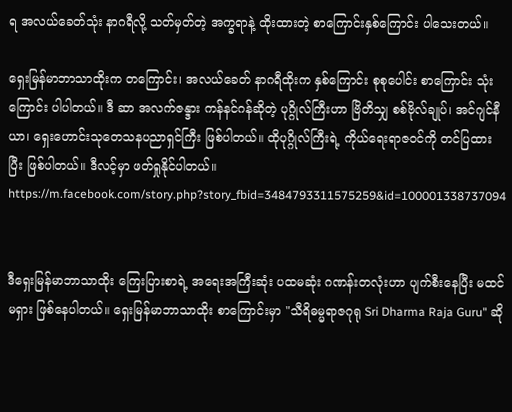ရ အလယ်ခေတ်သုံး နာဂရီလို့ သတ်မှတ်တဲ့ အက္ခရာနဲ့ ထိုးထားတဲ့ စာကြောင်းနှစ်ကြောင်း ပါသေးတယ်။

ရှေးမြန်မာဘာသာထိုးက တကြောင်း၊ အလယ်ခေတ် နာဂရီထိုးက နှစ်ကြောင်း စုစုပေါင်း စာကြောင်း သုံးကြောင်း ပါပါတယ်။ ဒီ ဆာ အလက်ဇန္ဒား ကန်နင်ဂန်ဆိုတဲ့ ပုဂ္ဂိုလ်ကြီးဟာ ဗြိတိသျှ စစ်ဗိုလ်ချုပ်၊ အင်ဂျင်နီယာ၊ ရှေးဟောင်းသုတေသနပညာရှင်ကြီး ဖြစ်ပါတယ်။ ထိုပုဂ္ဂိုလ်ကြီးရဲ့ ကိုယ်ရေးရာဇဝင်ကို တင်ပြထားပြီး ဖြစ်ပါတယ်။ ဒီလင့်မှာ ဖတ်ရှုနိုင်ပါတယ်။ https://m.facebook.com/story.php?story_fbid=3484793311575259&id=100001338737094


ဒီရှေးမြန်မာဘာသာထိုး ကြေးပြားစာရဲ့ အရေးအကြီးဆုံး ပထမဆုံး ဂဏန်းတလုံးဟာ ပျက်စီးနေပြီး မထင်မရှား ဖြစ်နေပါတယ်။ ရှေးမြန်မာဘာသာထိုး စာကြောင်းမှာ "သီရိဓမ္မရာဇဂုရု Sri Dharma Raja Guru" ဆို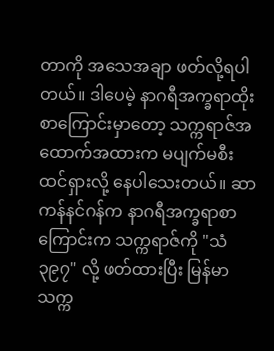တာကို အသေအချာ ဖတ်လို့ရပါတယ်။ ဒါပေမဲ့ နာဂရီအက္ခရာထိုး စာကြောင်းမှာတော့ သက္ကရာဇ်အထောက်အထားက မပျက်မစီး ထင်ရှားလို့ နေပါသေးတယ်။ ဆာ ကန်နင်ဂန်က နာဂရီအက္ခရာစာကြောင်းက သက္ကရာဇ်ကို "သံ ၃၉၇" လို့ ဖတ်ထားပြီး မြန်မာသက္က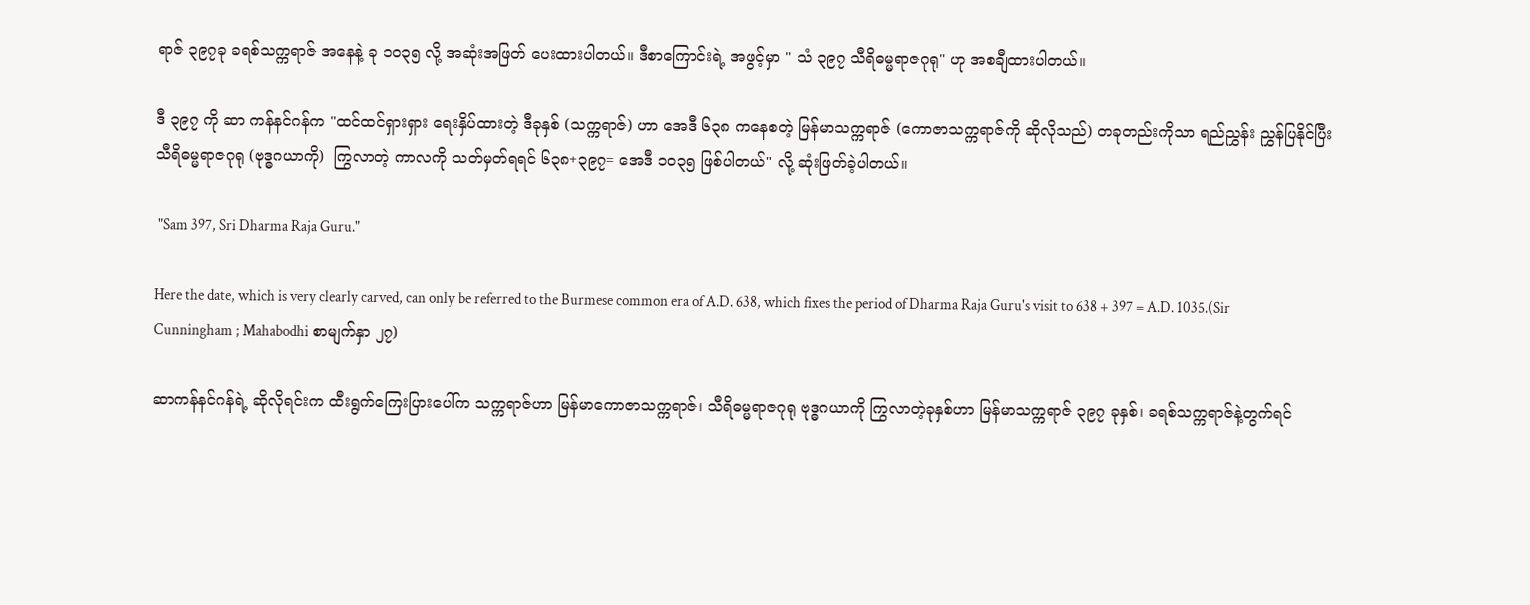ရာဇ် ၃၉၇ခု ခရစ်သက္ကရာဇ် အနေနဲ့ ခု ၁၀၃၅ လို့ အဆုံးအဖြတ် ပေးထားပါတယ်။ ဒီစာကြောင်းရဲ့ အဖွင့်မှာ " သံ ၃၉၇ သီရိဓမ္မရာဇဂုရု" ဟု အစချီထားပါတယ်။

ဒီ ၃၉၇ ကို ဆာ ကန်နင်ဂန်က "ထင်ထင်ရှားရှား ရေးနှိပ်ထားတဲ့ ဒီခုနှစ် (သက္ကရာဇ်) ဟာ အေဒီ ၆၃၈ ကနေစတဲ့ မြန်မာသက္ကရာဇ် (ကောဇာသက္ကရာဇ်ကို ဆိုလိုသည်) တခုတည်းကိုသာ ရည်ညွှန်း ညွှန်ပြနိုင်ပြီး သီရိဓမ္မရာဇဂုရု (ဗုဒ္ဓဂယာကို)  ကြွလာတဲ့ ကာလကို သတ်မှတ်ရရင် ၆၃၈+၃၉၇= အေဒီ ၁၀၃၅ ဖြစ်ပါတယ်" လို့ ဆုံးဖြတ်ခဲ့ပါတယ်။

 "Sam 397, Sri Dharma Raja Guru."

Here the date, which is very clearly carved, can only be referred to the Burmese common era of A.D. 638, which fixes the period of Dharma Raja Guru's visit to 638 + 397 = A.D. 1035.(Sir Cunningham ; Mahabodhi စာမျက်နှာ ၂၇)

ဆာကန်နင်ဂန်ရဲ့ ဆိုလိုရင်းက ထီးရွက်ကြေးပြားပေါ်က သက္ကရာဇ်ဟာ မြန်မာကောဇာသက္ကရာဇ်၊ သီရိဓမ္မရာဇဂုရု ဗုဒ္ဓဂယာကို ကြွလာတဲ့ခုနှစ်ဟာ မြန်မာသက္ကရာဇ် ၃၉၇ ခုနှစ်၊ ခရစ်သက္ကရာဇ်နဲ့တွက်ရင်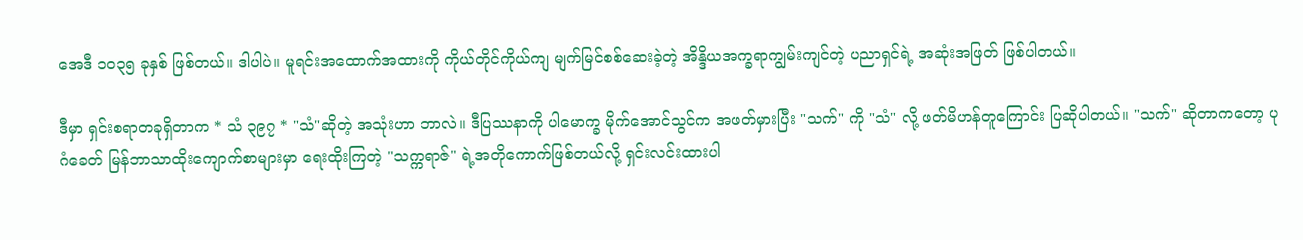အေဒီ ၁၀၃၅ ခုနှစ် ဖြစ်တယ်။ ဒါပါပဲ။ မူရင်းအထောက်အထားကို ကိုယ်တိုင်ကိုယ်ကျ မျက်မြင်စစ်ဆေးခဲ့တဲ့ အိန္ဒိယအက္ခရာကျွမ်းကျင်တဲ့ ပညာရှင်ရဲ့ အဆုံးအဖြတ် ဖြစ်ပါတယ်။

ဒီမှာ ရှင်းစရာတခုရှိတာက * သံ ၃၉၇ * "သံ"ဆိုတဲ့ အသုံးဟာ ဘာလဲ။ ဒီပြဿနာကို ပါမောက္ခ မိုက်အောင်သွင်က အဖတ်မှားပြီး "သက်" ကို "သံ" လို့ ဖတ်မိဟန်တူကြောင်း ပြဆိုပါတယ်။ "သက်" ဆိုတာကတော့ ပုဂံခေတ် မြန်ဘာသာထိုးကျောက်စာများမှာ ရေးထိုးကြတဲ့ "သက္ကရာဇ်" ရဲ့အတိုကောက်ဖြစ်တယ်လို့ ရှင်းလင်းထားပါ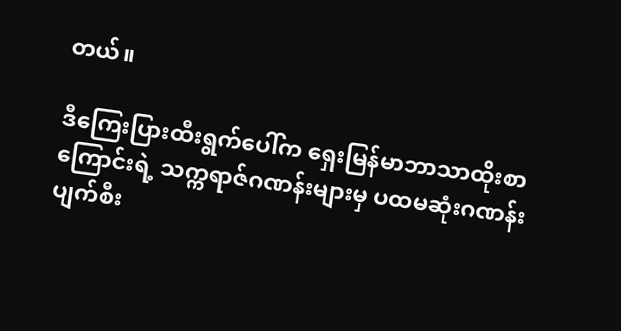တယ်။

ဒီကြေးပြားထီးရွက်ပေါ်က ရှေးမြန်မာဘာသာထိုးစာကြောင်းရဲ့ သက္ကရာဇ်ဂဏန်းများမှ ပထမဆုံးဂဏန်း ပျက်စီး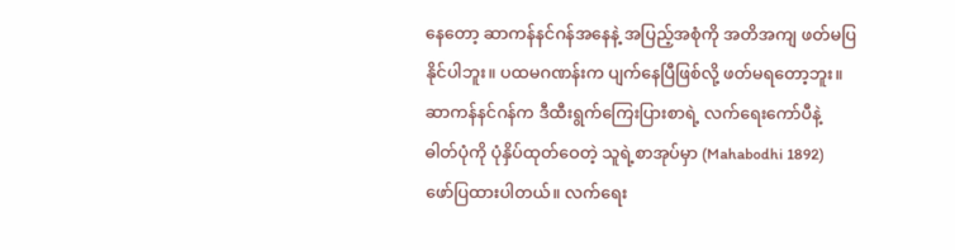နေတော့ ဆာကန်နင်ဂန်အနေနဲ့ အပြည့်အစုံကို အတိအကျ ဖတ်မပြနိုင်ပါဘူး။ ပထမဂဏန်းက ပျက်နေပြီဖြစ်လို့ ဖတ်မရတော့ဘူး။ ဆာကန်နင်ဂန်က ဒီထီးရွက်ကြေးပြားစာရဲ့ လက်ရေးကော်ပီနဲ့ ဓါတ်ပုံကို ပုံနှိပ်ထုတ်ဝေတဲ့ သူရဲ့စာအုပ်မှာ (Mahabodhi 1892) ဖော်ပြထားပါတယ်။ လက်ရေး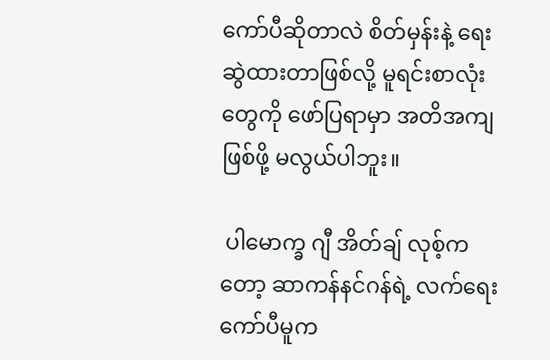ကော်ပီဆိုတာလဲ စိတ်မှန်းနဲ့ ရေးဆွဲထားတာဖြစ်လို့ မူရင်းစာလုံးတွေကို ဖော်ပြရာမှာ အတိအကျဖြစ်ဖို့ မလွယ်ပါဘူး။

 ပါမောက္ခ ဂျီ အိတ်ချ် လုစ့်ကတော့ ဆာကန်နင်ဂန်ရဲ့ လက်ရေးကော်ပီမူက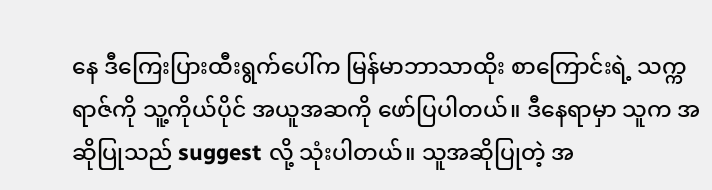နေ ဒီကြေးပြားထီးရွက်ပေါ်က မြန်မာဘာသာထိုး စာကြောင်းရဲ့ သက္ကရာဇ်ကို သူ့ကိုယ်ပိုင် အယူအဆကို ဖော်ပြပါတယ်။ ဒီနေရာမှာ သူက အဆိုပြုသည် suggest လို့ သုံးပါတယ်။ သူအဆိုပြုတဲ့ အ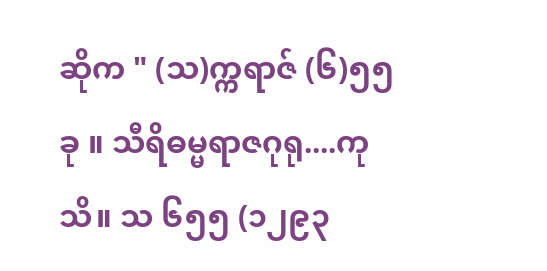ဆိုက " (သ)က္ကရာဇ် (၆)၅၅ခု ။ သီရိဓမ္မရာဇဂုရု....ကုသိ။ သ ၆၅၅ (၁၂၉၃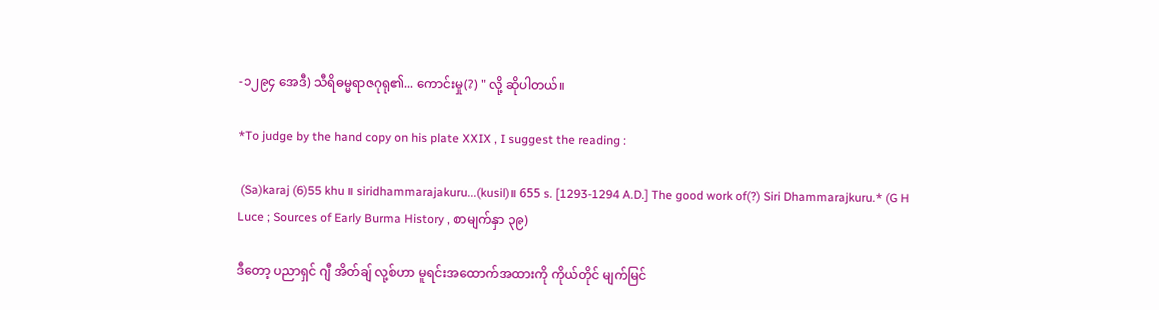-၁၂၉၄ အေဒီ) သီရိဓမ္မရာဇဂုရု၏... ကောင်းမှု(?) " လို့ ဆိုပါတယ်။

*To judge by the hand copy on his plate XXIX , I suggest the reading :

 (Sa)karaj (6)55 khu ။ siridhammarajakuru...(kusil)။ 655 s. [1293-1294 A.D.] The good work of(?) Siri Dhammarajkuru.* (G H Luce ; Sources of Early Burma History , စာမျက်နှာ ၃၉)

ဒီတော့ ပညာရှင် ဂျီ အိတ်ချ် လု့စ်ဟာ မူရင်းအထောက်အထားကို ကိုယ်တိုင် မျက်မြင်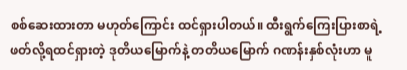စစ်ဆေးထားတာ မဟုတ်ကြောင်း ထင်ရှားပါတယ်။ ထီးရွက်ကြေးပြားစာရဲ့ ဖတ်လို့ရထင်ရှားတဲ့ ဒုတိယမြောက်နဲ့ တတိယမြောက် ဂဏန်းနှစ်လုံးဟာ မူ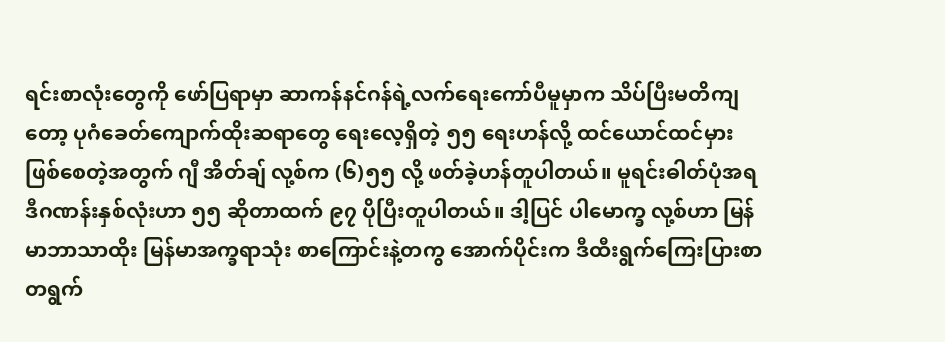ရင်းစာလုံးတွေကို ဖော်ပြရာမှာ ဆာကန်နင်ဂန်ရဲ့လက်ရေးကော်ပီမူမှာက သိပ်ပြီးမတိကျတော့ ပုဂံခေတ်ကျောက်ထိုးဆရာတွေ ရေးလေ့ရှိတဲ့ ၅၅ ရေးဟန်လို့ ထင်ယောင်ထင်မှား ဖြစ်စေတဲ့အတွက် ဂျီ အိတ်ချ် လု့စ်က (၆)၅၅ လို့ ဖတ်ခဲ့ဟန်တူပါတယ်။ မူရင်းဓါတ်ပုံအရ ဒီဂဏန်းနှစ်လုံးဟာ ၅၅ ဆိုတာထက် ၉၇ ပိုပြီးတူပါတယ်။ ဒါ့ပြင် ပါမောက္ခ လု့စ်ဟာ မြန်မာဘာသာထိုး မြန်မာအက္ခရာသုံး စာကြောင်းနဲ့တကွ အောက်ပိုင်းက ဒီထီးရွက်ကြေးပြားစာ တရွက်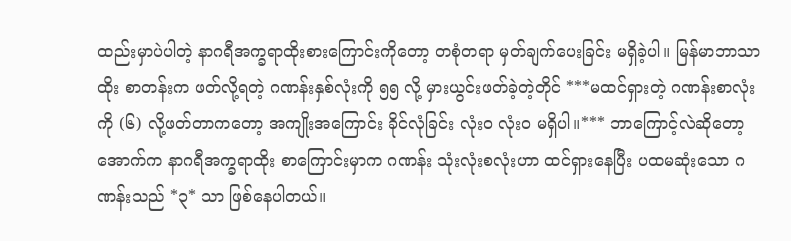ထည်းမှာပဲပါတဲ့ နာဂရီအက္ခရာထိုးစားကြောင်းကိုတော့ တစုံတရာ မှတ်ချက်ပေးခြင်း မရှိခဲ့ပါ။ မြန်မာဘာသာထိုး စာတန်းက ဖတ်လို့ရတဲ့ ဂဏန်းနှစ်လုံးကို ၅၅ လို့ မှားယွင်းဖတ်ခဲ့တဲ့တိုင် ***မထင်ရှားတဲ့ ဂဏန်းစာလုံးကို (၆) လို့ဖတ်တာကတော့ အကျိုးအကြောင်း ခိုင်လုံခြင်း လုံးဝ လုံးဝ မရှိပါ။*** ဘာကြောင့်လဲဆိုတော့ အောက်က နာဂရီအက္ခရာထိုး စာကြောင်းမှာက ဂဏန်း သုံးလုံးစလုံးဟာ ထင်ရှားနေပြီး ပထမဆုံးသော ဂဏန်းသည် *၃* သာ ဖြစ်နေပါတယ်။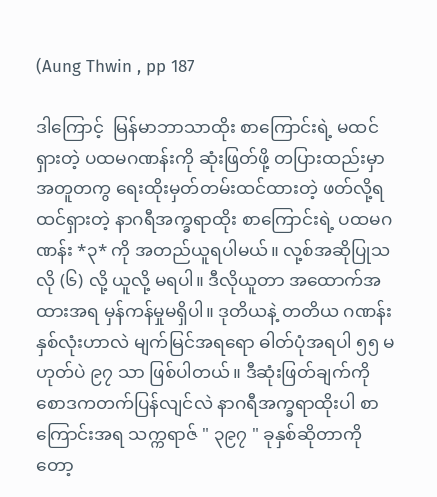(Aung Thwin , pp 187

ဒါကြောင့်  မြန်မာဘာသာထိုး စာကြောင်းရဲ့ မထင်ရှားတဲ့ ပထမဂဏန်းကို ဆုံးဖြတ်ဖို့ တပြားထည်းမှာ အတူတကွ ရေးထိုးမှတ်တမ်းထင်ထားတဲ့ ဖတ်လို့ရထင်ရှားတဲ့ နာဂရီအက္ခရာထိုး စာကြောင်းရဲ့ ပထမဂဏန်း *၃* ကို အတည်ယူရပါမယ်။ လု့စ်အဆိုပြုသလို (၆) လို့ ယူလို့ မရပါ။ ဒီလိုယူတာ အထောက်အထားအရ မှန်ကန်မှုမရှိပါ။ ဒုတိယနဲ့ တတိယ ဂဏန်းနှစ်လုံးဟာလဲ မျက်မြင်အရရော ဓါတ်ပုံအရပါ ၅၅ မဟုတ်ပဲ ၉၇ သာ ဖြစ်ပါတယ်။ ဒီဆုံးဖြတ်ချက်ကို စောဒကတက်ပြန်လျင်လဲ နာဂရီအက္ခရာထိုးပါ စာကြောင်းအရ သက္ကရာဇ် " ၃၉၇ " ခုနှစ်ဆိုတာကိုတော့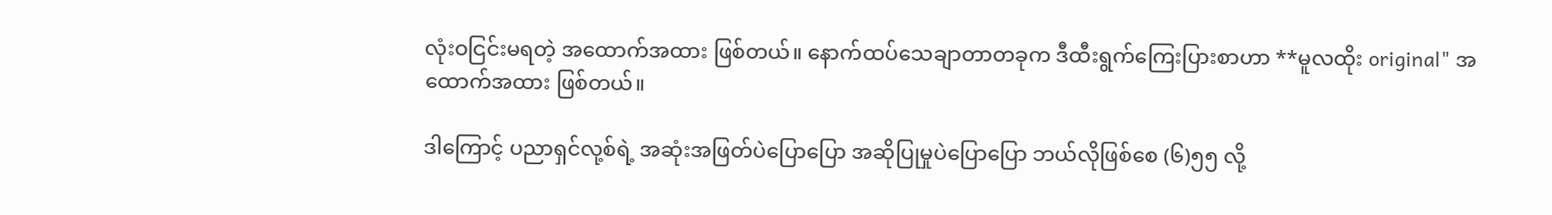လုံးဝငြင်းမရတဲ့ အထောက်အထား ဖြစ်တယ်။ နောက်ထပ်သေချာတာတခုက ဒီထီးရွက်ကြေးပြားစာဟာ **မူလထိုး original" အထောက်အထား ဖြစ်တယ်။

ဒါကြောင့် ပညာရှင်လု့စ်ရဲ့ အဆုံးအဖြတ်ပဲပြောပြော အဆိုပြုမှုပဲပြောပြော ဘယ်လိုဖြစ်စေ (၆)၅၅ လို့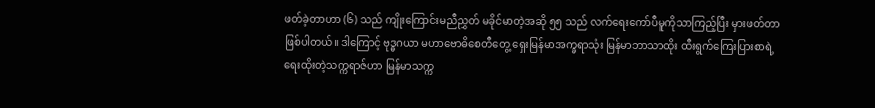ဖတ်ခဲ့တာဟာ (၆) သည် ကျိုးကြောင်းမညီညွှတ် မခိုင်မာတဲ့အဆို ၅၅ သည် လက်ရေးကော်ပီမူကိုသာကြည့်ပြီး မှားဖတ်တာ ဖြစ်ပါတယ်။ ဒါကြောင့် ဗုဒ္ဓဂယာ မဟာဗောဓိစေတီတွေ့ ရှေးမြန်မာအက္ခရာသုံး မြန်မာဘာသာထိုး ထီးရွက်ကြေးပြားစာရဲ့ ရေးထိုးတဲ့သက္ကရာဇ်ဟာ မြန်မာသက္က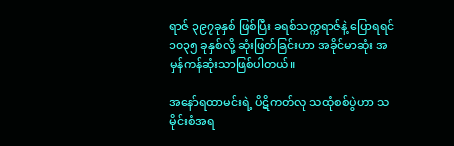ရာဇ် ၃၉၇ခုနှစ် ဖြစ်ပြီး ခရစ်သက္ကရာဇ်နဲ့ ပြောရရင် ၁၀၃၅ ခုနှစ်လို့ ဆုံးဖြတ်ခြင်းဟာ အခိုင်မာဆုံး အမှန်ကန်ဆုံးသာဖြစ်ပါတယ်။

အနော်ရထာမင်းရဲ့ ပိဋိကတ်လု သထုံစစ်ပွဲဟာ သမိုင်းစံအရ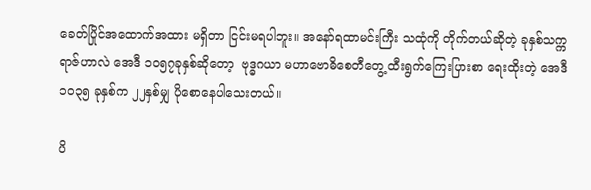ခေတ်ပြိုင်အထောက်အထား မရှိတာ ငြင်းမရပါဘူး။ အနော်ရထာမင်းကြီး သထုံကို တိုက်တယ်ဆိုတဲ့ ခုနှစ်သက္ကရာဇ်ဟာလဲ အေဒီ ၁၀၅၇ခုနှစ်ဆိုတော့  ဗုဒ္ဓဂယာ မဟာဗောဓိစေတီတွေ့ ထီးရွက်ကြေးပြားစာ ရေးထိုးတဲ့ အေဒီ ၁၀၃၅ ခုနှစ်က ၂၂နှစ်မျှ ပိုစောနေပါသေးတယ်။

ပိ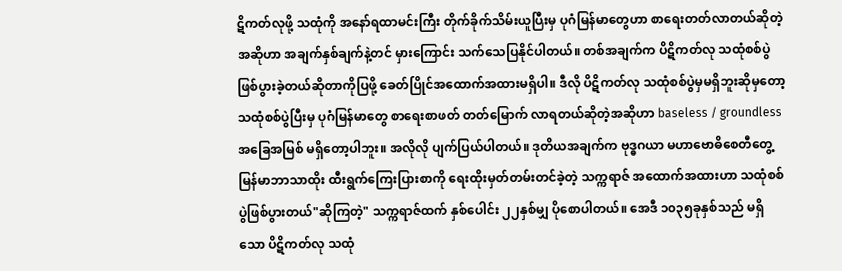ဋိကတ်လုဖို့ သထုံကို အနော်ရထာမင်းကြီး တိုက်ခိုက်သိမ်းယူပြီးမှ ပုဂံမြန်မာတွေဟာ စာရေးတတ်လာတယ်ဆိုတဲ့ အဆိုဟာ အချက်နှစ်ချက်နဲ့တင် မှားကြောင်း သက်သေပြနိုင်ပါတယ်။ တစ်အချက်က ပိဋိကတ်လု သထုံစစ်ပွဲ ဖြစ်ပွားခဲ့တယ်ဆိုတာကိုပြဖို့ ခေတ်ပြိုင်အထောက်အထားမရှိပါ။ ဒီလို ပိဋိကတ်လု သထုံစစ်ပွဲမှမရှိဘူးဆိုမှတော့ သထုံစစ်ပွဲပြီးမှ ပုဂံမြန်မာတွေ စာရေးစာဖတ် တတ်မြောက် လာရတယ်ဆိုတဲ့အဆိုဟာ baseless / groundless အခြေအမြစ် မရှိတော့ပါဘူး။ အလိုလို ပျက်ပြယ်ပါတယ်။ ဒုတိယအချက်က ဗုဒ္ဓဂယာ မဟာဗောဓိစေတီတွေ့ မြန်မာဘာသာထိုး ထီးရွက်ကြေးပြားစာကို ရေးထိုးမှတ်တမ်းတင်ခဲ့တဲ့ သက္ကရာဇ် အထောက်အထားဟာ သထုံစစ်ပွဲဖြစ်ပွားတယ်"ဆိုကြတဲ့" သက္ကရာဇ်ထက် နှစ်ပေါင်း ၂၂နှစ်မျှ ပိုစောပါတယ်။ အေဒီ ၁၀၃၅ခုနှစ်သည် မရှိသော ပိဋိကတ်လု သထုံ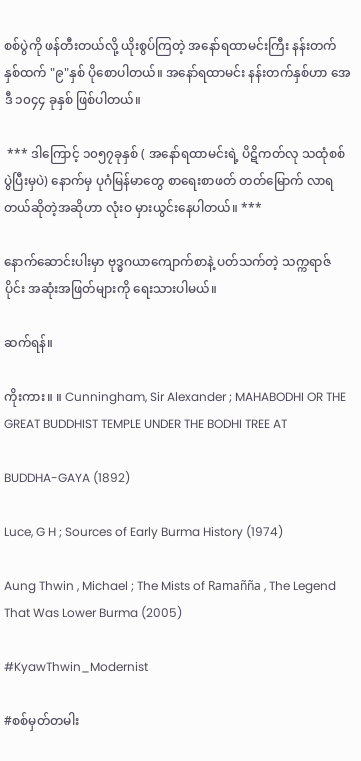စစ်ပွဲကို ဖန်တီးတယ်လို့ ယိုးစွပ်ကြတဲ့ အနော်ရထာမင်းကြီး နန်းတက်နှစ်ထက် "၉"နှစ် ပိုစောပါတယ်။ အနော်ရထာမင်း နန်းတက်နှစ်ဟာ အေဒီ ၁၀၄၄ ခုနှစ် ဖြစ်ပါတယ်။

 *** ဒါကြောင့် ၁၀၅၇ခုနှစ် ( အနော်ရထာမင်းရဲ့ ပိဋိကတ်လု သထုံစစ်ပွဲပြီးမှပဲ) နောက်မှ ပုဂံမြန်မာတွေ စာရေးစာဖတ် တတ်မြောက် လာရတယ်ဆိုတဲ့အဆိုဟာ လုံးဝ မှားယွင်းနေပါတယ်။ ***

နောက်ဆောင်းပါးမှာ ဗုဒ္ဓဂယာကျောက်စာနဲ့ ပတ်သက်တဲ့ သက္ကရာဇ်ပိုင်း အဆုံးအဖြတ်များကို ရေးသားပါမယ်။

ဆက်ရန်။

ကိုးကား။ ။ Cunningham, Sir Alexander ; MAHABODHI OR THE GREAT BUDDHIST TEMPLE UNDER THE BODHI TREE AT

BUDDHA-GAYA (1892)

Luce, G H ; Sources of Early Burma History (1974)

Aung Thwin , Michael ; The Mists of Ramañña , The Legend That Was Lower Burma (2005)

#KyawThwin_Modernist

#စစ်မှတ်တမါး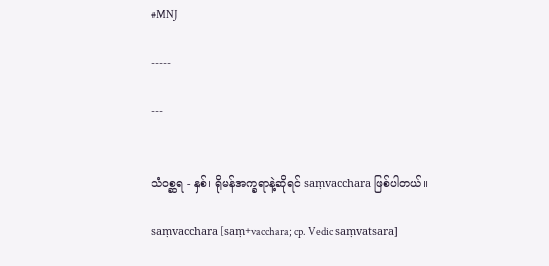#MNJ

-----

---


သံဝစ္ဆရ - နှစ်၊ ရိုမန်အက္ခရာနဲ့ဆိုရင် saṃvacchara ဖြစ်ပါတယ်။

saṃvacchara [saṃ+vacchara; cp. Vedic saṃvatsara]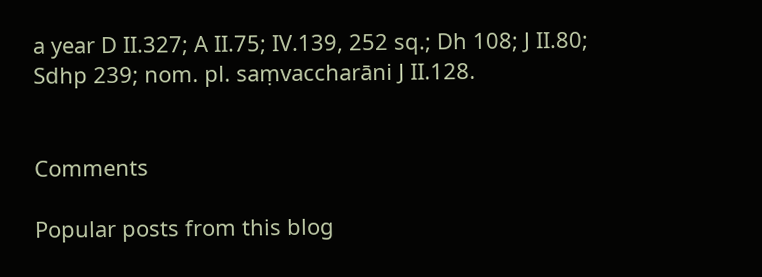a year D II.327; A II.75; IV.139, 252 sq.; Dh 108; J II.80; Sdhp 239; nom. pl. saṃvaccharāni J II.128.


Comments

Popular posts from this blog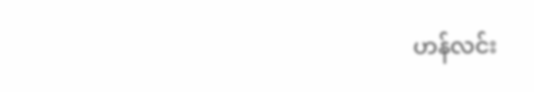ဟန်လင်း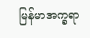မြန်မာအက္ခရာ